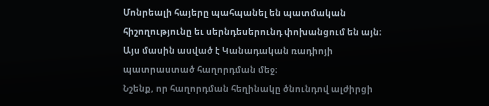Մոնրեալի հայերը պահպանել են պատմական հիշողությունը եւ սերնդեսերունդ փոխանցում են այն։ Այս մասին ասված է Կանադական ռադիոյի պատրաստած հաղորդման մեջ։
Նշենք, որ հաղորդման հեղինակը ծնունդով ալժիրցի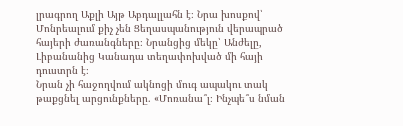լրագրող Աքլի Այթ Աբդալլահն է։ Նրա խոսքով՝ Մոնրեալում քիչ չեն Ցեղասպանություն վերապրած հայերի ժառանգները։ Նրանցից մեկը՝ Անժելը, Լիբանանից Կանադա տեղափոխված մի հայի դուստրն է։
Նրան չի հաջողվում ակնոցի մուգ ապակու տակ թաքցնել արցունքները. «Մոռանա՞լ։ Ինչպե՞ս նման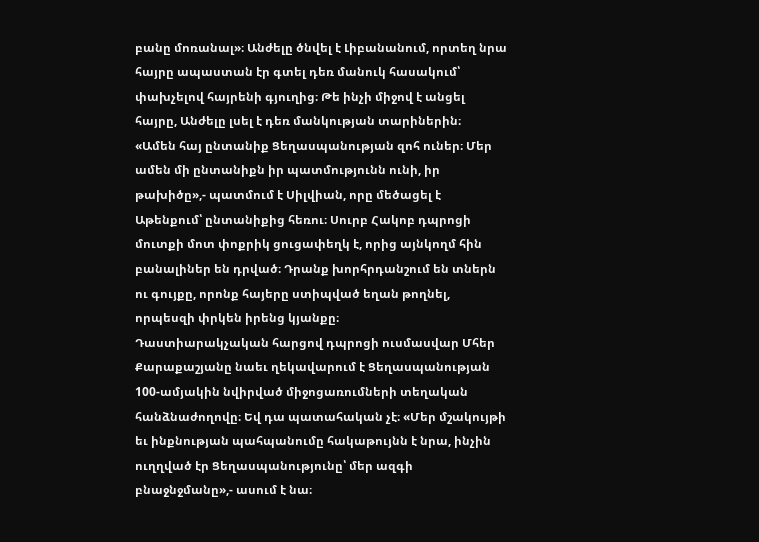բանը մոռանալ»։ Անժելը ծնվել է Լիբանանում, որտեղ նրա հայրը ապաստան էր գտել դեռ մանուկ հասակում՝ փախչելով հայրենի գյուղից։ Թե ինչի միջով է անցել հայրը, Անժելը լսել է դեռ մանկության տարիներին։
«Ամեն հայ ընտանիք Ցեղասպանության զոհ ուներ։ Մեր ամեն մի ընտանիքն իր պատմությունն ունի, իր թախիծը»,- պատմում է Սիլվիան, որը մեծացել է Աթենքում՝ ընտանիքից հեռու։ Սուրբ Հակոբ դպրոցի մուտքի մոտ փոքրիկ ցուցափեղկ է, որից այնկողմ հին բանալիներ են դրված։ Դրանք խորհրդանշում են տներն ու գույքը, որոնք հայերը ստիպված եղան թողնել, որպեսզի փրկեն իրենց կյանքը։
Դաստիարակչական հարցով դպրոցի ուսմասվար Մհեր Քարաքաշյանը նաեւ ղեկավարում է Ցեղասպանության 100-ամյակին նվիրված միջոցառումների տեղական հանձնաժողովը։ Եվ դա պատահական չէ։ «Մեր մշակույթի եւ ինքնության պահպանումը հակաթույնն է նրա, ինչին ուղղված էր Ցեղասպանությունը՝ մեր ազգի բնաջնջմանը»,- ասում է նա։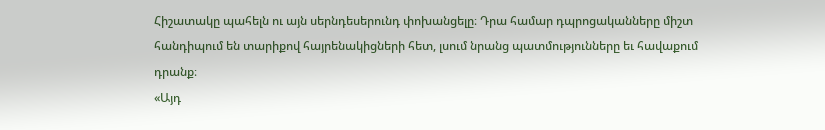Հիշատակը պահելն ու այն սերնդեսերունդ փոխանցելը։ Դրա համար դպրոցականները միշտ հանդիպում են տարիքով հայրենակիցների հետ, լսում նրանց պատմությունները եւ հավաքում դրանք։
«Այդ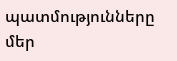պատմությունները մեր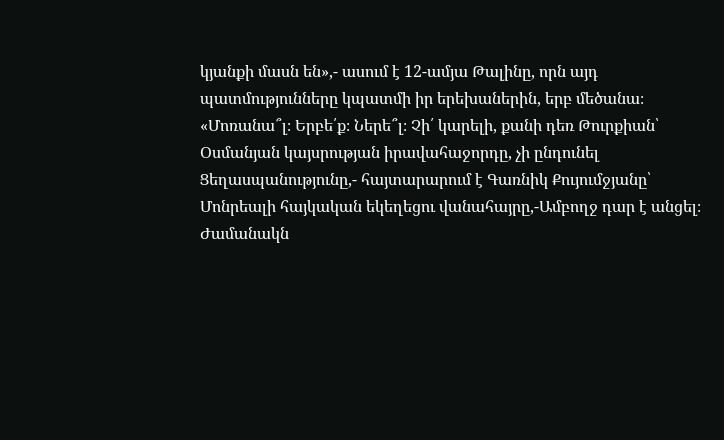կյանքի մասն են»,- ասում է 12-ամյա Թալինը, որն այդ պատմությունները կպատմի իր երեխաներին, երբ մեծանա։
«Մոռանա՞լ։ Երբե՛ք։ Ներե՞լ։ Չի՛ կարելի, քանի դեռ Թուրքիան՝ Օսմանյան կայսրության իրավահաջորդը, չի ընդունել Ցեղասպանությունը,- հայտարարում է Գառնիկ Քույումջյանը՝ Մոնրեալի հայկական եկեղեցու վանահայրը,-Ամբողջ դար է անցել։ Ժամանակն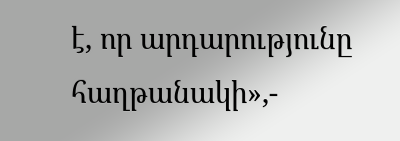է, որ արդարությունը հաղթանակի»,-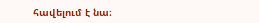հավելում է նա։